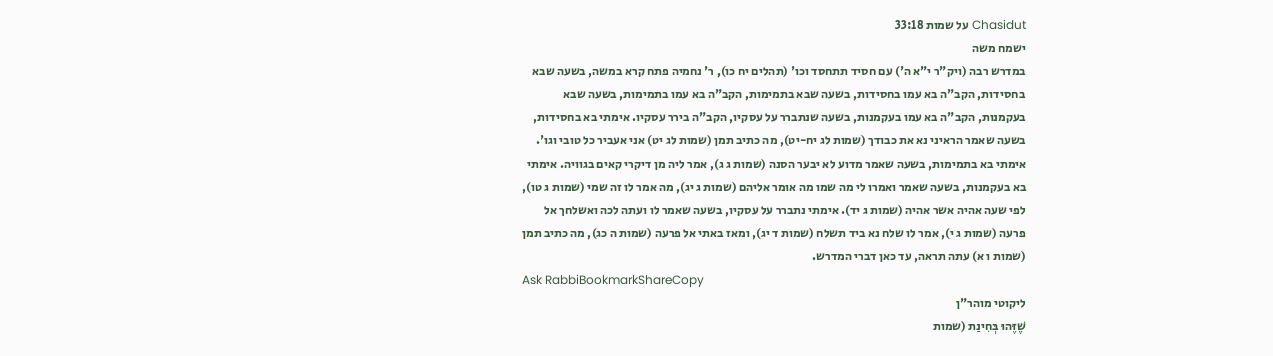Chasidut על שמות 33:18
ישמח משה
במדרש רבה (ויק"ר י"א ה') עם חסיד תתחסד וכו' (תהלים יח כו), ר' נחמיה פתח קרא במשה, בשעה שבא בחסידות, הקב"ה בא עמו בחסידות, בשעה שבא בתמימות, הקב"ה בא עמו בתמימות, בשעה שבא בעקמנות, הקב"ה בא עמו בעקמנות, בשעה שנתברר על עסקיו, הקב"ה בירר עסקיו. אימתי בא בחסידות, בשעה שאמר הראיני נא את כבודך (שמות לג יח-יט), מה כתיב תמן (שמות לג יט) אני אעביר כל טובי וגו'. אימתי בא בתמימות, בשעה שאמר מדוע לא יבער הסנה (שמות ג ג), אמר ליה מן דיקרי קאים בגוויה. אימתי בא בעקמנות, בשעה שאמר ואמרו לי מה שמו מה אומר אליהם (שמות ג יג), מה אמר לו זה שמי (שמות ג טו), לפי שעה אהיה אשר אהיה (שמות ג יד). אימתי נתברר על עסקיו, בשעה שאמר לו ועתה לכה ואשלחך אל פרעה (שמות ג י), אמר לו שלח נא ביד תשלח (שמות ד יג), ומאז באתי אל פרעה (שמות ה כג), מה כתיב תמן (שמות ו א) עתה תראה, עד כאן דברי המדרש.
Ask RabbiBookmarkShareCopy
ליקוטי מוהר"ן
שֶׁזֶּהוּ בְּחִינַת (שמות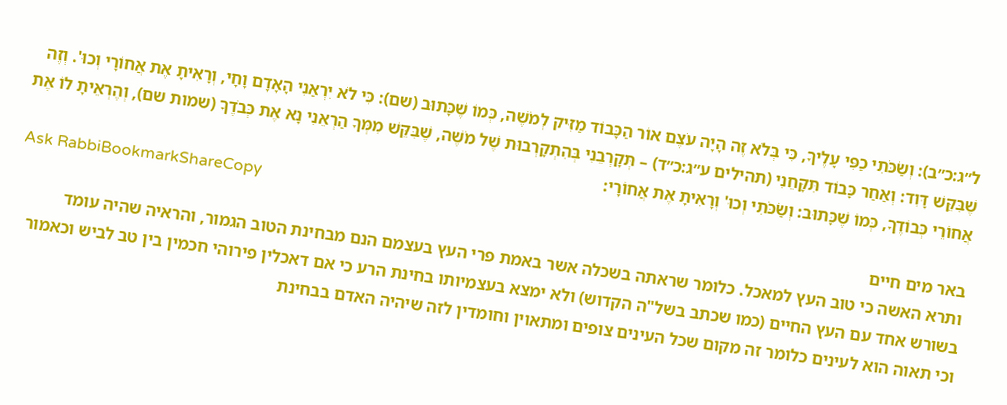ל״ג:כ״ב): וְשַׂכֹּתִי כַפִּי עָלֶיךָ, כִּי בְּלֹא זֶה הָיָה עֹצֶם אוֹר הַכָּבוֹד מַזִּיק לְמֹשֶׁה, כְּמוֹ שֶׁכָּתוּב (שם): כִּי לֹא יִרְאַנִי הָאָדָם וָחָי, וְרָאִיתָ אֶת אֲחוֹרָי וְכוּ'. וְזֶה שֶׁבִּקֵּשׁ דָּוִד: וְאַחַר כָּבוֹד תִּקָּחֵנִי (תהילים ע״ג:כ״ד) – תְּקָרְבֵנִי בְּהִתְקָרְבוּת שֶׁל מֹשֶׁה, שֶׁבִּקֵּשׁ מִמְּךָ הַרְאֵנִי נָא אֶת כְּבֹדֶךָ (שמות שם), וְהֶרְאֵיתָ לוֹ אֶת אֲחוֹרֵי כְּבוֹדֶךָ, כְּמוֹ שֶׁכָּתוּב: וְשַׂכֹּתִי וְכוּ' וְרָאִיתָ אֶת אֲחוֹרָי:
Ask RabbiBookmarkShareCopy
באר מים חיים
ותרא האשה כי טוב העץ למאכל. כלומר שראתה בשכלה אשר באמת פרי העץ בעצמם הנם מבחינת הטוב הגמור, והראיה שהיה עומד בשורש אחד עם העץ החיים (כמו שכתב בשל"ה הקדוש) ולא ימצא בעצמיותו בחינת הרע כי אם דאכלין פירוהי חכמין בין טב לביש וכאמור וכי תאוה הוא לעינים כלומר זה מקום שכל העינים צופים ומתאוין וחומדין לזה שיהיה האדם בבחינת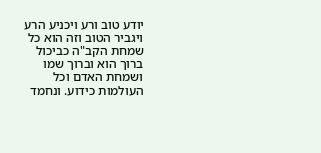יודע טוב ורע ויכניע הרע ויגביר הטוב וזה הוא כל שמחת הקב"ה כביכול ברוך הוא וברוך שמו ושמחת האדם וכל העולמות כידוע. ונחמד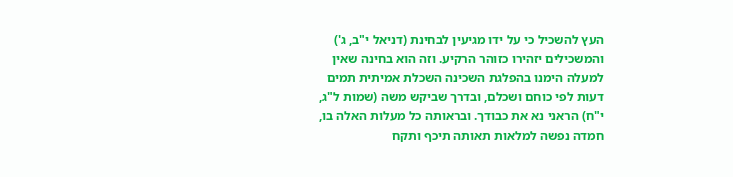העץ להשכיל כי על ידו מגיעין לבחינת (דניאל י"ב, ג') והמשכילים יזהירו כזוהר הרקיע. וזה הוא בחינה שאין למעלה הימנו בהפלגת השכינה השכלת אמיתית תמים דעות לפי כוחם ושכלם, ובדרך שביקש משה (שמות ל"ג, י"ח) הראני נא את כבודך. ובראותה כל מעלות האלה בו, חמדה נפשה למלאות תאותה תיכף ותקח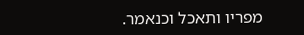מפריו ותאכל וכנאמר.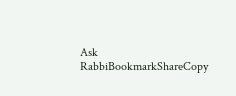Ask RabbiBookmarkShareCopy